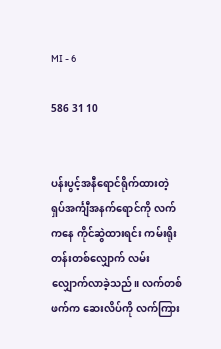MI - 6

586 31 10


ပန်းပွင့်အနီရောင်ရိုက်ထားတဲ့ ရှပ်အင်္ကျီအနက်ရောင်ကို လက်ကနေ ကိုင်ဆွဲထားရင်း ကမ်းရိုးတန်းတစ်လျှောက် လမ်းလျှောက်လာခဲ့သည်။ လက်တစ်ဖက်က ဆေးလိပ်ကို လက်ကြား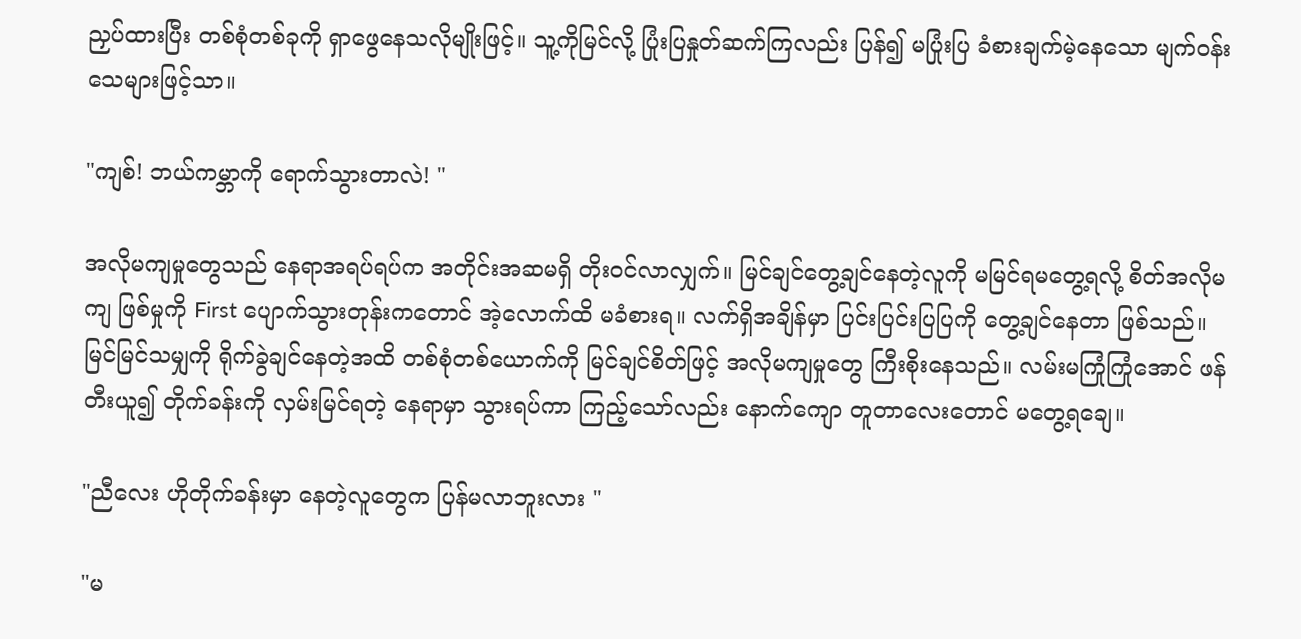ညှပ်ထားပြီး တစ်စုံတစ်ခုကို ရှာဖွေနေသလိုမျိုးဖြင့်။ သူ့ကိုမြင်လို့ ပြုံးပြနှုတ်ဆက်ကြလည်း ပြန်၍ မပြုံးပြ ခံစားချက်မဲ့နေသော မျက်ဝန်းသေများဖြင့်သာ။

"ကျစ်! ဘယ်ကမ္ဘာကို ရောက်သွားတာလဲ! "

အလိုမကျမှုတွေသည် နေရာအရပ်ရပ်က အတိုင်းအဆမရှိ တိုးဝင်လာလျှက်။ မြင်ချင်တွေ့ချင်နေတဲ့လူကို မမြင်ရမတွေ့ရလို့ စိတ်အလိုမကျ ဖြစ်မှုကို First ပျောက်သွားတုန်းကတောင် အဲ့လောက်ထိ မခံစားရ။ လက်ရှိအချိန်မှာ ပြင်းပြင်းပြပြကို တွေ့ချင်နေတာ ဖြစ်သည်။ မြင်မြင်သမျှကို ရိုက်ခွဲချင်နေတဲ့အထိ တစ်စုံတစ်ယောက်ကို မြင်ချင်စိတ်ဖြင့် အလိုမကျမှုတွေ ကြီးစိုးနေသည်။ လမ်းမကြုံကြုံအောင် ဖန်တီးယူ၍ တိုက်ခန်းကို လှမ်းမြင်ရတဲ့ နေရာမှာ သွားရပ်ကာ ကြည့်သော်လည်း နောက်ကျော တူတာလေးတောင် မတွေ့ရချေ။

"ညီလေး ဟိုတိုက်ခန်းမှာ နေတဲ့လူတွေက ပြန်မလာဘူးလား "

"မ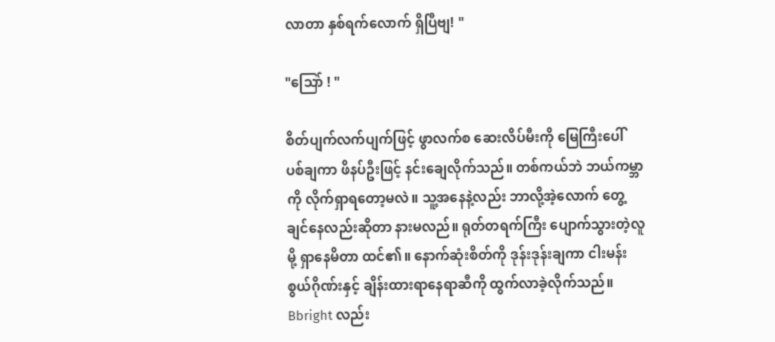လာတာ နှစ်ရက်လောက် ရှိပြီဗျ! "

"သြော် ! "

စိတ်ပျက်လက်ပျက်ဖြင့် ဖွာလက်စ ဆေးလိပ်မီးကို မြေကြီးပေါ် ပစ်ချကာ ဖိနပ်ဦးဖြင့် နင်းချေလိုက်သည်။ တစ်ကယ်ဘဲ ဘယ်ကမ္ဘာကို လိုက်ရှာရတော့မလဲ။ သူ့အနေနဲ့လည်း ဘာလို့အဲ့လောက် တွေ့ချင်နေလည်းဆိုတာ နားမလည်။ ရုတ်တရက်ကြီး ပျောက်သွားတဲ့လူမို့ ရှာနေမိတာ ထင်၏။ နောက်ဆုံးစိတ်ကို ဒုန်းဒုန်းချကာ ငါးမန်းစွယ်ဂိုဏ်းနှင့် ချိန်းထားရာနေရာဆီကို ထွက်လာခဲ့လိုက်သည်။ Bbright လည်း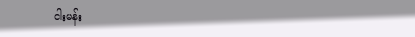ငါးမန်း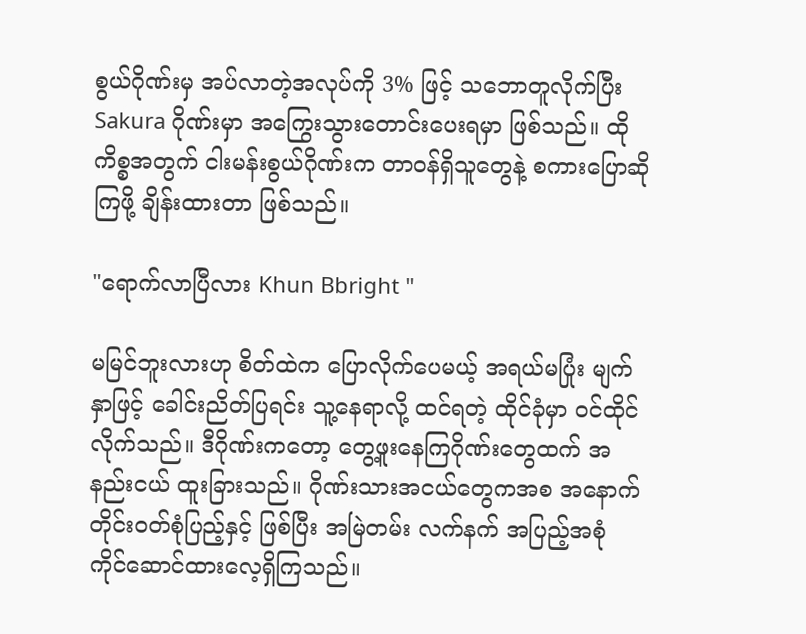စွယ်ဂိုဏ်းမှ အပ်လာတဲ့အလုပ်ကို 3% ဖြင့် သဘောတူလိုက်ပြီး Sakura ဂိုဏ်းမှာ အကြွေးသွားတောင်းပေးရမှာ ဖြစ်သည်။ ထိုကိစ္စအတွက် ငါးမန်းစွယ်ဂိုဏ်းက တာဝန်ရှိသူတွေနဲ့ စကားပြောဆိုကြဖို့ ချိန်းထားတာ ဖြစ်သည်။

"ရောက်လာပြီလား Khun Bbright "

မမြင်ဘူးလားဟု စိတ်ထဲက ပြောလိုက်ပေမယ့် အရယ်မပြုံး မျက်နှာဖြင့် ခေါင်းညိတ်ပြရင်း သူ့နေရာလို့ ထင်ရတဲ့ ထိုင်ခုံမှာ ဝင်ထိုင်လိုက်သည်။ ဒီဂိုဏ်းကတော့ တွေ့ဖူးနေကြဂိုဏ်းတွေထက် အနည်းငယ် ထူးခြားသည်။ ဂိုဏ်းသားအငယ်တွေကအစ အနောက်တိုင်းဝတ်စုံပြည့်နှင့် ဖြစ်ပြီး အမြဲတမ်း လက်နက် အပြည့်အစုံ ကိုင်ဆောင်ထားလေ့ရှိကြသည်။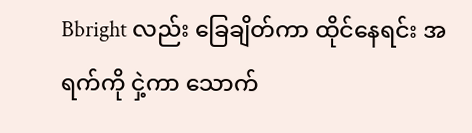Bbright လည်း ခြေချိတ်ကာ ထိုင်နေရင်း အရက်ကို ငှဲ့ကာ သောက်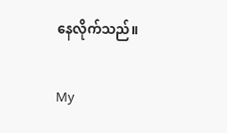နေလိုက်သည်။

My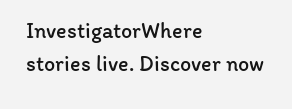InvestigatorWhere stories live. Discover now